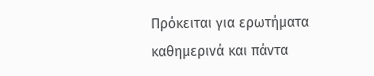Πρόκειται για ερωτήματα καθημερινά και πάντα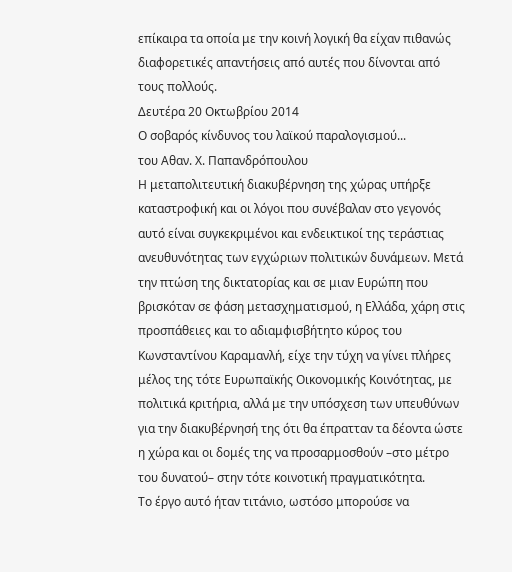επίκαιρα τα οποία με την κοινή λογική θα είχαν πιθανώς διαφορετικές απαντήσεις από αυτές που δίνονται από τους πολλούς.
Δευτέρα 20 Οκτωβρίου 2014
Ο σοβαρός κίνδυνος του λαϊκού παραλογισμού...
του Αθαν. Χ. Παπανδρόπουλου
Η μεταπολιτευτική διακυβέρνηση της χώρας υπήρξε καταστροφική και οι λόγοι που συνέβαλαν στο γεγονός αυτό είναι συγκεκριμένοι και ενδεικτικοί της τεράστιας ανευθυνότητας των εγχώριων πολιτικών δυνάμεων. Μετά την πτώση της δικτατορίας και σε μιαν Ευρώπη που βρισκόταν σε φάση μετασχηματισμού, η Ελλάδα, χάρη στις προσπάθειες και το αδιαμφισβήτητο κύρος του Κωνσταντίνου Καραμανλή, είχε την τύχη να γίνει πλήρες μέλος της τότε Ευρωπαϊκής Οικονομικής Κοινότητας, με πολιτικά κριτήρια, αλλά με την υπόσχεση των υπευθύνων για την διακυβέρνησή της ότι θα έπρατταν τα δέοντα ώστε η χώρα και οι δομές της να προσαρμοσθούν –στο μέτρο του δυνατού– στην τότε κοινοτική πραγματικότητα.
Το έργο αυτό ήταν τιτάνιο, ωστόσο μπορούσε να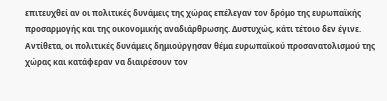επιτευχθεί αν οι πολιτικές δυνάμεις της χώρας επέλεγαν τον δρόμο της ευρωπαϊκής προσαρμογής και της οικονομικής αναδιάρθρωσης. Δυστυχώς, κάτι τέτοιο δεν έγινε. Αντίθετα, οι πολιτικές δυνάμεις δημιούργησαν θέμα ευρωπαϊκού προσανατολισμού της χώρας και κατάφεραν να διαιρέσουν τον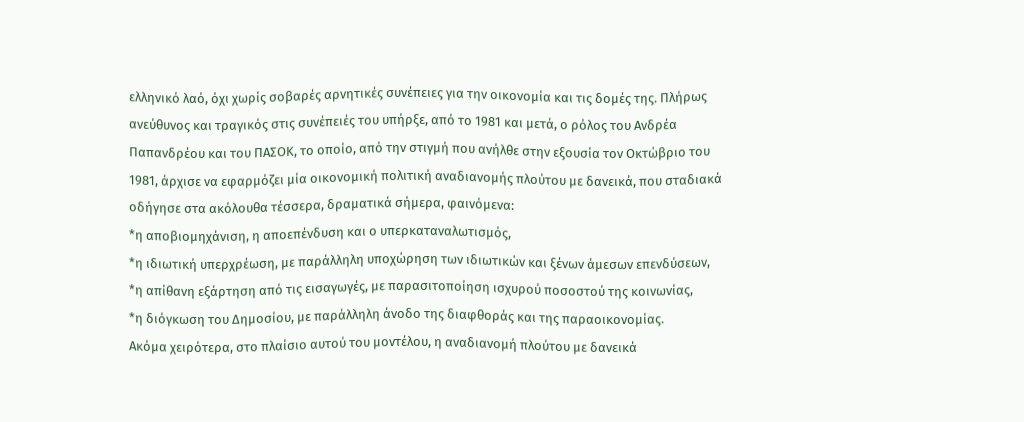ελληνικό λαό, όχι χωρίς σοβαρές αρνητικές συνέπειες για την οικονομία και τις δομές της. Πλήρως ανεύθυνος και τραγικός στις συνέπειές του υπήρξε, από το 1981 και μετά, ο ρόλος του Ανδρέα Παπανδρέου και του ΠΑΣΟΚ, το οποίο, από την στιγμή που ανήλθε στην εξουσία τον Οκτώβριο του 1981, άρχισε να εφαρμόζει μία οικονομική πολιτική αναδιανομής πλούτου με δανεικά, που σταδιακά οδήγησε στα ακόλουθα τέσσερα, δραματικά σήμερα, φαινόμενα:
*η αποβιομηχάνιση, η αποεπένδυση και ο υπερκαταναλωτισμός,
*η ιδιωτική υπερχρέωση, με παράλληλη υποχώρηση των ιδιωτικών και ξένων άμεσων επενδύσεων,
*η απίθανη εξάρτηση από τις εισαγωγές, με παρασιτοποίηση ισχυρού ποσοστού της κοινωνίας,
*η διόγκωση του Δημοσίου, με παράλληλη άνοδο της διαφθοράς και της παραοικονομίας.
Ακόμα χειρότερα, στο πλαίσιο αυτού του μοντέλου, η αναδιανομή πλούτου με δανεικά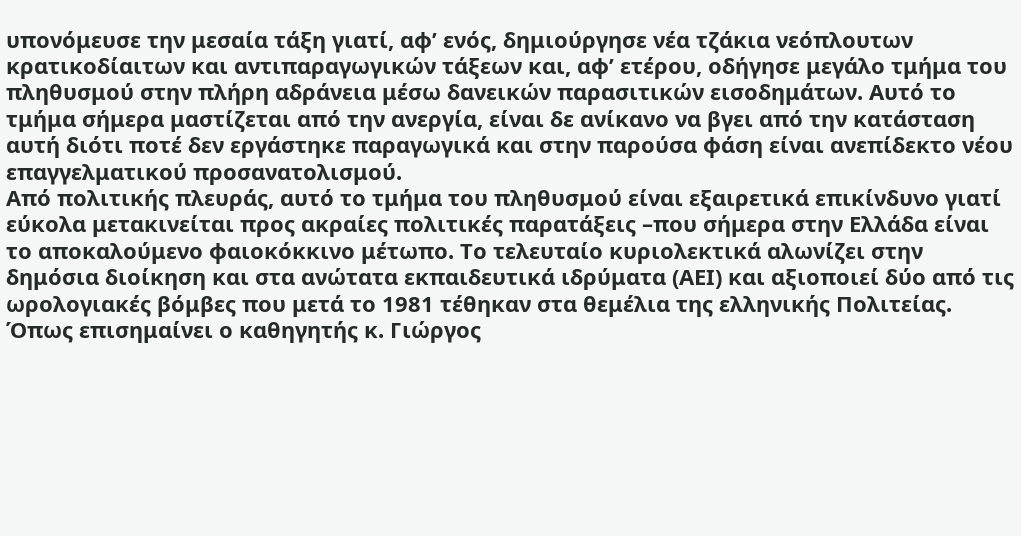υπονόμευσε την μεσαία τάξη γιατί, αφ’ ενός, δημιούργησε νέα τζάκια νεόπλουτων κρατικοδίαιτων και αντιπαραγωγικών τάξεων και, αφ’ ετέρου, οδήγησε μεγάλο τμήμα του πληθυσμού στην πλήρη αδράνεια μέσω δανεικών παρασιτικών εισοδημάτων. Αυτό το τμήμα σήμερα μαστίζεται από την ανεργία, είναι δε ανίκανο να βγει από την κατάσταση αυτή διότι ποτέ δεν εργάστηκε παραγωγικά και στην παρούσα φάση είναι ανεπίδεκτο νέου επαγγελματικού προσανατολισμού.
Από πολιτικής πλευράς, αυτό το τμήμα του πληθυσμού είναι εξαιρετικά επικίνδυνο γιατί εύκολα μετακινείται προς ακραίες πολιτικές παρατάξεις –που σήμερα στην Ελλάδα είναι το αποκαλούμενο φαιοκόκκινο μέτωπο. Το τελευταίο κυριολεκτικά αλωνίζει στην δημόσια διοίκηση και στα ανώτατα εκπαιδευτικά ιδρύματα (ΑΕΙ) και αξιοποιεί δύο από τις ωρολογιακές βόμβες που μετά το 1981 τέθηκαν στα θεμέλια της ελληνικής Πολιτείας.
Όπως επισημαίνει ο καθηγητής κ. Γιώργος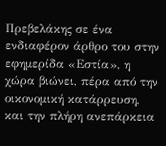Πρεβελάκης σε ένα ενδιαφέρον άρθρο του στην εφημερίδα «Εστία», η χώρα βιώνει, πέρα από την οικονομική κατάρρευση, και την πλήρη ανεπάρκεια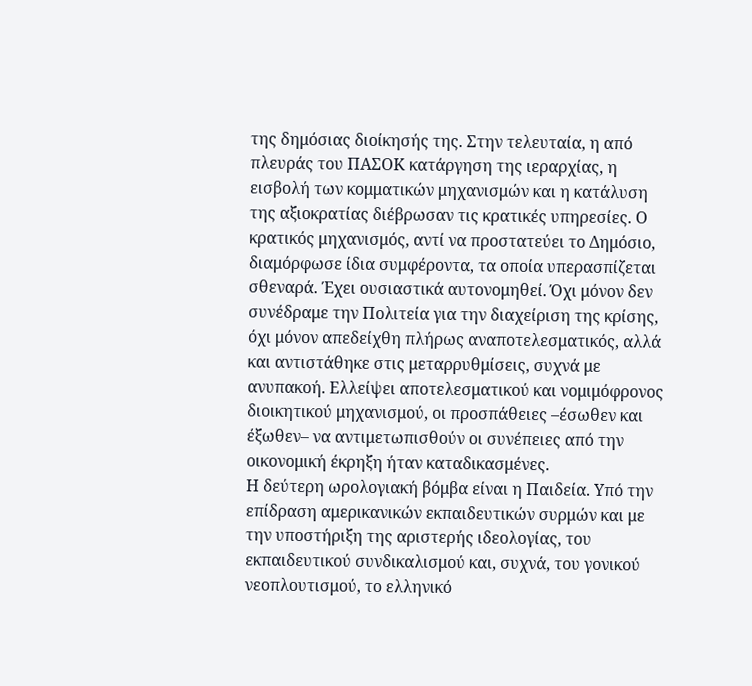της δημόσιας διοίκησής της. Στην τελευταία, η από πλευράς του ΠΑΣΟΚ κατάργηση της ιεραρχίας, η εισβολή των κομματικών μηχανισμών και η κατάλυση της αξιοκρατίας διέβρωσαν τις κρατικές υπηρεσίες. Ο κρατικός μηχανισμός, αντί να προστατεύει το Δημόσιο, διαμόρφωσε ίδια συμφέροντα, τα οποία υπερασπίζεται σθεναρά. Έχει ουσιαστικά αυτονομηθεί. Όχι μόνον δεν συνέδραμε την Πολιτεία για την διαχείριση της κρίσης, όχι μόνον απεδείχθη πλήρως αναποτελεσματικός, αλλά και αντιστάθηκε στις μεταρρυθμίσεις, συχνά με ανυπακοή. Ελλείψει αποτελεσματικού και νομιμόφρονος διοικητικού μηχανισμού, οι προσπάθειες –έσωθεν και έξωθεν– να αντιμετωπισθούν οι συνέπειες από την οικονομική έκρηξη ήταν καταδικασμένες.
Η δεύτερη ωρολογιακή βόμβα είναι η Παιδεία. Υπό την επίδραση αμερικανικών εκπαιδευτικών συρμών και με την υποστήριξη της αριστερής ιδεολογίας, του εκπαιδευτικού συνδικαλισμού και, συχνά, του γονικού νεοπλουτισμού, το ελληνικό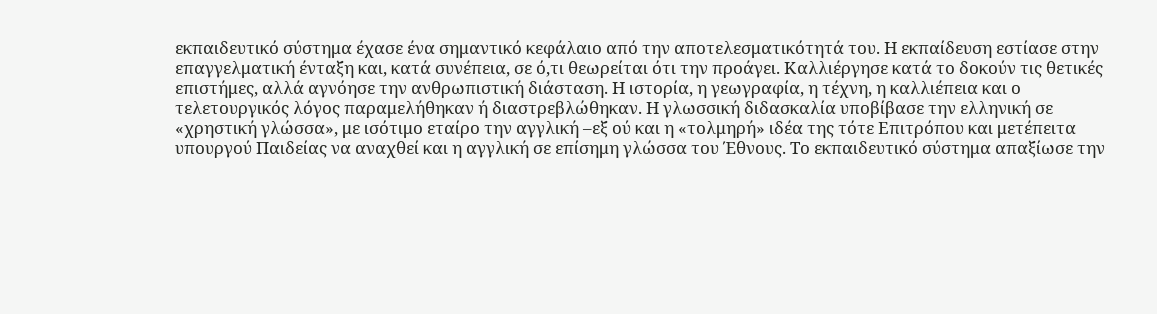εκπαιδευτικό σύστημα έχασε ένα σημαντικό κεφάλαιο από την αποτελεσματικότητά του. Η εκπαίδευση εστίασε στην επαγγελματική ένταξη και, κατά συνέπεια, σε ό,τι θεωρείται ότι την προάγει. Καλλιέργησε κατά το δοκούν τις θετικές επιστήμες, αλλά αγνόησε την ανθρωπιστική διάσταση. Η ιστορία, η γεωγραφία, η τέχνη, η καλλιέπεια και ο τελετουργικός λόγος παραμελήθηκαν ή διαστρεβλώθηκαν. Η γλωσσική διδασκαλία υποβίβασε την ελληνική σε «χρηστική γλώσσα», με ισότιμο εταίρο την αγγλική –εξ ού και η «τολμηρή» ιδέα της τότε Επιτρόπου και μετέπειτα υπουργού Παιδείας να αναχθεί και η αγγλική σε επίσημη γλώσσα του Έθνους. Το εκπαιδευτικό σύστημα απαξίωσε την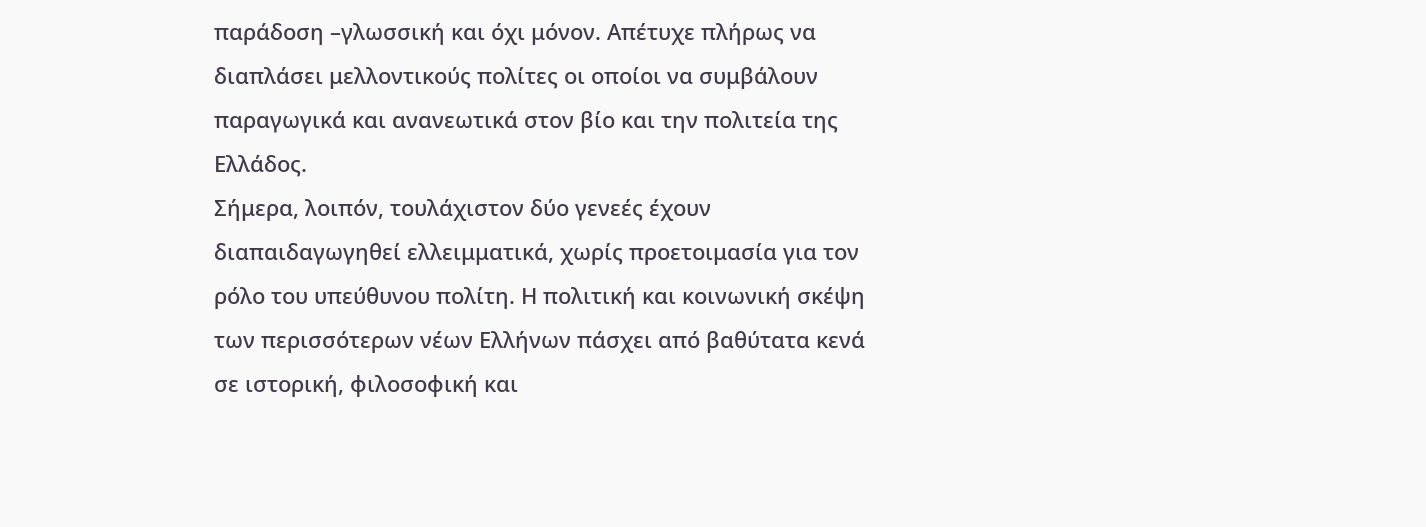παράδοση –γλωσσική και όχι μόνον. Απέτυχε πλήρως να διαπλάσει μελλοντικούς πολίτες οι οποίοι να συμβάλουν παραγωγικά και ανανεωτικά στον βίο και την πολιτεία της Ελλάδος.
Σήμερα, λοιπόν, τουλάχιστον δύο γενεές έχουν διαπαιδαγωγηθεί ελλειμματικά, χωρίς προετοιμασία για τον ρόλο του υπεύθυνου πολίτη. Η πολιτική και κοινωνική σκέψη των περισσότερων νέων Ελλήνων πάσχει από βαθύτατα κενά σε ιστορική, φιλοσοφική και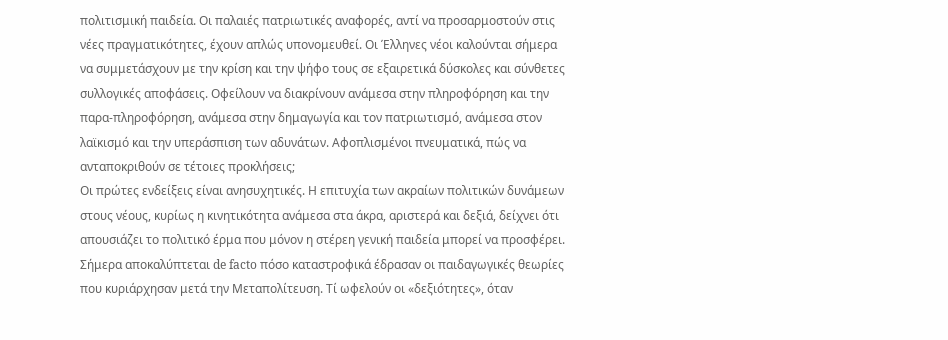πολιτισμική παιδεία. Οι παλαιές πατριωτικές αναφορές, αντί να προσαρμοστούν στις νέες πραγματικότητες, έχουν απλώς υπονομευθεί. Οι Έλληνες νέοι καλούνται σήμερα να συμμετάσχουν με την κρίση και την ψήφο τους σε εξαιρετικά δύσκολες και σύνθετες συλλογικές αποφάσεις. Οφείλουν να διακρίνουν ανάμεσα στην πληροφόρηση και την παρα-πληροφόρηση, ανάμεσα στην δημαγωγία και τον πατριωτισμό, ανάμεσα στον λαϊκισμό και την υπεράσπιση των αδυνάτων. Αφοπλισμένοι πνευματικά, πώς να ανταποκριθούν σε τέτοιες προκλήσεις;
Οι πρώτες ενδείξεις είναι ανησυχητικές. Η επιτυχία των ακραίων πολιτικών δυνάμεων στους νέους, κυρίως η κινητικότητα ανάμεσα στα άκρα, αριστερά και δεξιά, δείχνει ότι απουσιάζει το πολιτικό έρμα που μόνον η στέρεη γενική παιδεία μπορεί να προσφέρει. Σήμερα αποκαλύπτεται de facto πόσο καταστροφικά έδρασαν οι παιδαγωγικές θεωρίες που κυριάρχησαν μετά την Μεταπολίτευση. Τί ωφελούν οι «δεξιότητες», όταν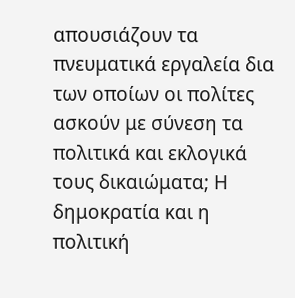απουσιάζουν τα πνευματικά εργαλεία δια των οποίων οι πολίτες ασκούν με σύνεση τα πολιτικά και εκλογικά τους δικαιώματα; Η δημοκρατία και η πολιτική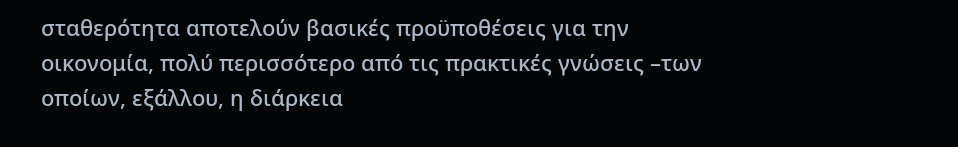σταθερότητα αποτελούν βασικές προϋποθέσεις για την οικονομία, πολύ περισσότερο από τις πρακτικές γνώσεις –των οποίων, εξάλλου, η διάρκεια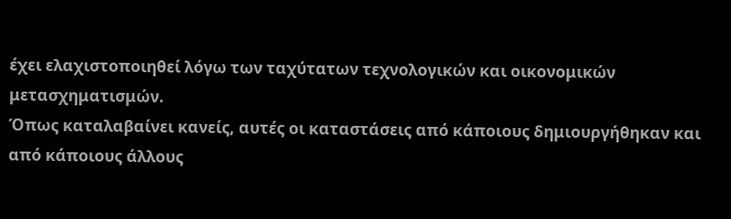έχει ελαχιστοποιηθεί λόγω των ταχύτατων τεχνολογικών και οικονομικών μετασχηματισμών.
Όπως καταλαβαίνει κανείς, αυτές οι καταστάσεις από κάποιους δημιουργήθηκαν και από κάποιους άλλους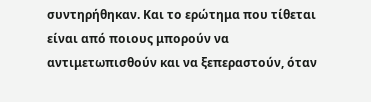συντηρήθηκαν. Και το ερώτημα που τίθεται είναι από ποιους μπορούν να αντιμετωπισθούν και να ξεπεραστούν, όταν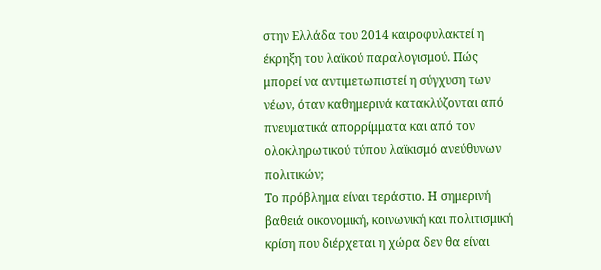στην Ελλάδα του 2014 καιροφυλακτεί η έκρηξη του λαϊκού παραλογισμού. Πώς μπορεί να αντιμετωπιστεί η σύγχυση των νέων, όταν καθημερινά κατακλύζονται από πνευματικά απορρίμματα και από τον ολοκληρωτικού τύπου λαϊκισμό ανεύθυνων πολιτικών;
Το πρόβλημα είναι τεράστιο. Η σημερινή βαθειά οικονομική, κοινωνική και πολιτισμική κρίση που διέρχεται η χώρα δεν θα είναι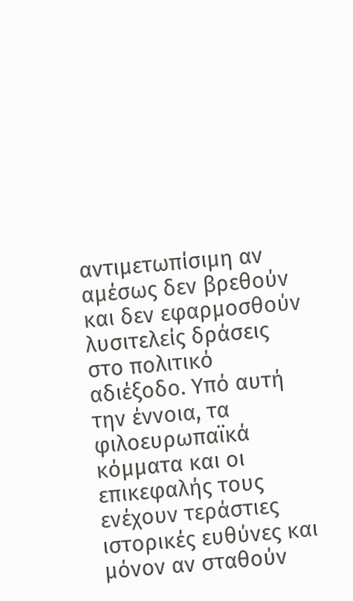αντιμετωπίσιμη αν αμέσως δεν βρεθούν και δεν εφαρμοσθούν λυσιτελείς δράσεις στο πολιτικό αδιέξοδο. Υπό αυτή την έννοια, τα φιλοευρωπαϊκά κόμματα και οι επικεφαλής τους ενέχουν τεράστιες ιστορικές ευθύνες και μόνον αν σταθούν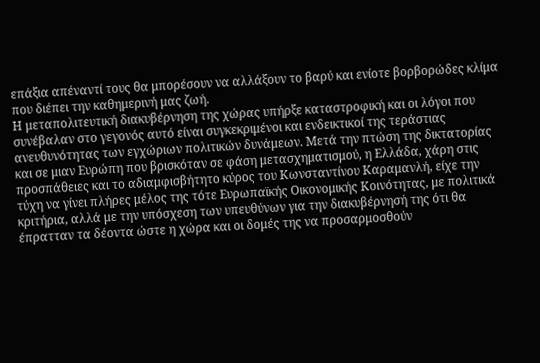επάξια απέναντί τους θα μπορέσουν να αλλάξουν το βαρύ και ενίοτε βορβορώδες κλίμα που διέπει την καθημερινή μας ζωή.
Η μεταπολιτευτική διακυβέρνηση της χώρας υπήρξε καταστροφική και οι λόγοι που συνέβαλαν στο γεγονός αυτό είναι συγκεκριμένοι και ενδεικτικοί της τεράστιας ανευθυνότητας των εγχώριων πολιτικών δυνάμεων. Μετά την πτώση της δικτατορίας και σε μιαν Ευρώπη που βρισκόταν σε φάση μετασχηματισμού, η Ελλάδα, χάρη στις προσπάθειες και το αδιαμφισβήτητο κύρος του Κωνσταντίνου Καραμανλή, είχε την τύχη να γίνει πλήρες μέλος της τότε Ευρωπαϊκής Οικονομικής Κοινότητας, με πολιτικά κριτήρια, αλλά με την υπόσχεση των υπευθύνων για την διακυβέρνησή της ότι θα έπρατταν τα δέοντα ώστε η χώρα και οι δομές της να προσαρμοσθούν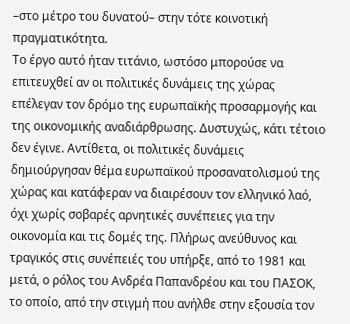–στο μέτρο του δυνατού– στην τότε κοινοτική πραγματικότητα.
Το έργο αυτό ήταν τιτάνιο, ωστόσο μπορούσε να επιτευχθεί αν οι πολιτικές δυνάμεις της χώρας επέλεγαν τον δρόμο της ευρωπαϊκής προσαρμογής και της οικονομικής αναδιάρθρωσης. Δυστυχώς, κάτι τέτοιο δεν έγινε. Αντίθετα, οι πολιτικές δυνάμεις δημιούργησαν θέμα ευρωπαϊκού προσανατολισμού της χώρας και κατάφεραν να διαιρέσουν τον ελληνικό λαό, όχι χωρίς σοβαρές αρνητικές συνέπειες για την οικονομία και τις δομές της. Πλήρως ανεύθυνος και τραγικός στις συνέπειές του υπήρξε, από το 1981 και μετά, ο ρόλος του Ανδρέα Παπανδρέου και του ΠΑΣΟΚ, το οποίο, από την στιγμή που ανήλθε στην εξουσία τον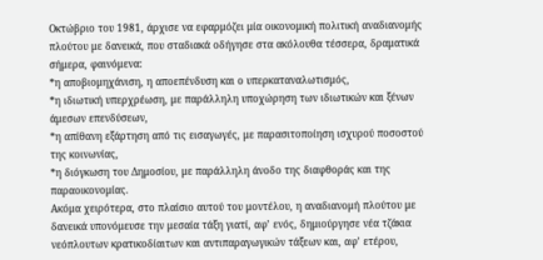Οκτώβριο του 1981, άρχισε να εφαρμόζει μία οικονομική πολιτική αναδιανομής πλούτου με δανεικά, που σταδιακά οδήγησε στα ακόλουθα τέσσερα, δραματικά σήμερα, φαινόμενα:
*η αποβιομηχάνιση, η αποεπένδυση και ο υπερκαταναλωτισμός,
*η ιδιωτική υπερχρέωση, με παράλληλη υποχώρηση των ιδιωτικών και ξένων άμεσων επενδύσεων,
*η απίθανη εξάρτηση από τις εισαγωγές, με παρασιτοποίηση ισχυρού ποσοστού της κοινωνίας,
*η διόγκωση του Δημοσίου, με παράλληλη άνοδο της διαφθοράς και της παραοικονομίας.
Ακόμα χειρότερα, στο πλαίσιο αυτού του μοντέλου, η αναδιανομή πλούτου με δανεικά υπονόμευσε την μεσαία τάξη γιατί, αφ’ ενός, δημιούργησε νέα τζάκια νεόπλουτων κρατικοδίαιτων και αντιπαραγωγικών τάξεων και, αφ’ ετέρου,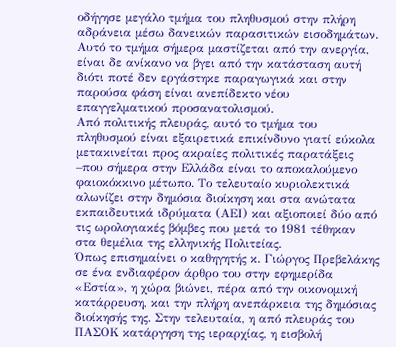οδήγησε μεγάλο τμήμα του πληθυσμού στην πλήρη αδράνεια μέσω δανεικών παρασιτικών εισοδημάτων. Αυτό το τμήμα σήμερα μαστίζεται από την ανεργία, είναι δε ανίκανο να βγει από την κατάσταση αυτή διότι ποτέ δεν εργάστηκε παραγωγικά και στην παρούσα φάση είναι ανεπίδεκτο νέου επαγγελματικού προσανατολισμού.
Από πολιτικής πλευράς, αυτό το τμήμα του πληθυσμού είναι εξαιρετικά επικίνδυνο γιατί εύκολα μετακινείται προς ακραίες πολιτικές παρατάξεις –που σήμερα στην Ελλάδα είναι το αποκαλούμενο φαιοκόκκινο μέτωπο. Το τελευταίο κυριολεκτικά αλωνίζει στην δημόσια διοίκηση και στα ανώτατα εκπαιδευτικά ιδρύματα (ΑΕΙ) και αξιοποιεί δύο από τις ωρολογιακές βόμβες που μετά το 1981 τέθηκαν στα θεμέλια της ελληνικής Πολιτείας.
Όπως επισημαίνει ο καθηγητής κ. Γιώργος Πρεβελάκης σε ένα ενδιαφέρον άρθρο του στην εφημερίδα «Εστία», η χώρα βιώνει, πέρα από την οικονομική κατάρρευση, και την πλήρη ανεπάρκεια της δημόσιας διοίκησής της. Στην τελευταία, η από πλευράς του ΠΑΣΟΚ κατάργηση της ιεραρχίας, η εισβολή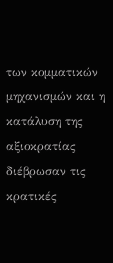των κομματικών μηχανισμών και η κατάλυση της αξιοκρατίας διέβρωσαν τις κρατικές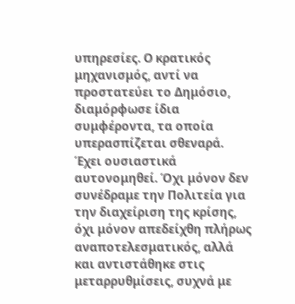υπηρεσίες. Ο κρατικός μηχανισμός, αντί να προστατεύει το Δημόσιο, διαμόρφωσε ίδια συμφέροντα, τα οποία υπερασπίζεται σθεναρά. Έχει ουσιαστικά αυτονομηθεί. Όχι μόνον δεν συνέδραμε την Πολιτεία για την διαχείριση της κρίσης, όχι μόνον απεδείχθη πλήρως αναποτελεσματικός, αλλά και αντιστάθηκε στις μεταρρυθμίσεις, συχνά με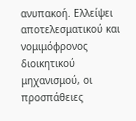ανυπακοή. Ελλείψει αποτελεσματικού και νομιμόφρονος διοικητικού μηχανισμού, οι προσπάθειες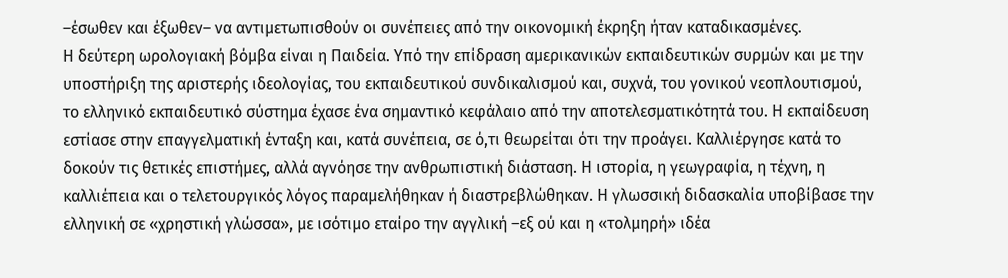–έσωθεν και έξωθεν– να αντιμετωπισθούν οι συνέπειες από την οικονομική έκρηξη ήταν καταδικασμένες.
Η δεύτερη ωρολογιακή βόμβα είναι η Παιδεία. Υπό την επίδραση αμερικανικών εκπαιδευτικών συρμών και με την υποστήριξη της αριστερής ιδεολογίας, του εκπαιδευτικού συνδικαλισμού και, συχνά, του γονικού νεοπλουτισμού, το ελληνικό εκπαιδευτικό σύστημα έχασε ένα σημαντικό κεφάλαιο από την αποτελεσματικότητά του. Η εκπαίδευση εστίασε στην επαγγελματική ένταξη και, κατά συνέπεια, σε ό,τι θεωρείται ότι την προάγει. Καλλιέργησε κατά το δοκούν τις θετικές επιστήμες, αλλά αγνόησε την ανθρωπιστική διάσταση. Η ιστορία, η γεωγραφία, η τέχνη, η καλλιέπεια και ο τελετουργικός λόγος παραμελήθηκαν ή διαστρεβλώθηκαν. Η γλωσσική διδασκαλία υποβίβασε την ελληνική σε «χρηστική γλώσσα», με ισότιμο εταίρο την αγγλική –εξ ού και η «τολμηρή» ιδέα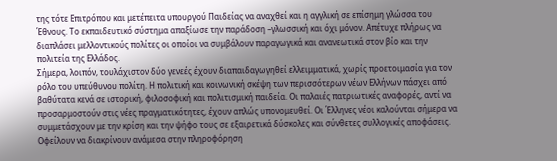της τότε Επιτρόπου και μετέπειτα υπουργού Παιδείας να αναχθεί και η αγγλική σε επίσημη γλώσσα του Έθνους. Το εκπαιδευτικό σύστημα απαξίωσε την παράδοση –γλωσσική και όχι μόνον. Απέτυχε πλήρως να διαπλάσει μελλοντικούς πολίτες οι οποίοι να συμβάλουν παραγωγικά και ανανεωτικά στον βίο και την πολιτεία της Ελλάδος.
Σήμερα, λοιπόν, τουλάχιστον δύο γενεές έχουν διαπαιδαγωγηθεί ελλειμματικά, χωρίς προετοιμασία για τον ρόλο του υπεύθυνου πολίτη. Η πολιτική και κοινωνική σκέψη των περισσότερων νέων Ελλήνων πάσχει από βαθύτατα κενά σε ιστορική, φιλοσοφική και πολιτισμική παιδεία. Οι παλαιές πατριωτικές αναφορές, αντί να προσαρμοστούν στις νέες πραγματικότητες, έχουν απλώς υπονομευθεί. Οι Έλληνες νέοι καλούνται σήμερα να συμμετάσχουν με την κρίση και την ψήφο τους σε εξαιρετικά δύσκολες και σύνθετες συλλογικές αποφάσεις. Οφείλουν να διακρίνουν ανάμεσα στην πληροφόρηση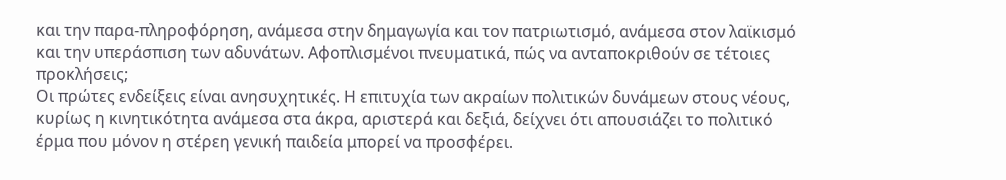και την παρα-πληροφόρηση, ανάμεσα στην δημαγωγία και τον πατριωτισμό, ανάμεσα στον λαϊκισμό και την υπεράσπιση των αδυνάτων. Αφοπλισμένοι πνευματικά, πώς να ανταποκριθούν σε τέτοιες προκλήσεις;
Οι πρώτες ενδείξεις είναι ανησυχητικές. Η επιτυχία των ακραίων πολιτικών δυνάμεων στους νέους, κυρίως η κινητικότητα ανάμεσα στα άκρα, αριστερά και δεξιά, δείχνει ότι απουσιάζει το πολιτικό έρμα που μόνον η στέρεη γενική παιδεία μπορεί να προσφέρει.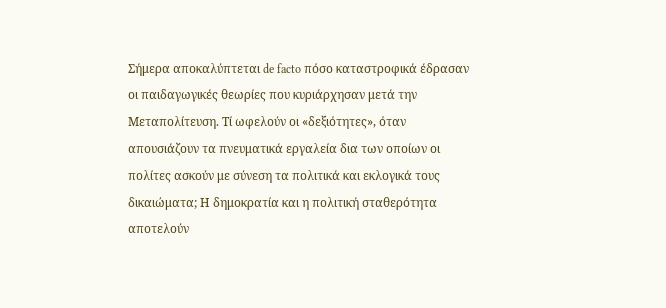Σήμερα αποκαλύπτεται de facto πόσο καταστροφικά έδρασαν οι παιδαγωγικές θεωρίες που κυριάρχησαν μετά την Μεταπολίτευση. Τί ωφελούν οι «δεξιότητες», όταν απουσιάζουν τα πνευματικά εργαλεία δια των οποίων οι πολίτες ασκούν με σύνεση τα πολιτικά και εκλογικά τους δικαιώματα; Η δημοκρατία και η πολιτική σταθερότητα αποτελούν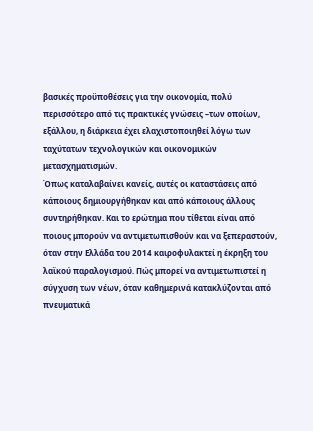βασικές προϋποθέσεις για την οικονομία, πολύ περισσότερο από τις πρακτικές γνώσεις –των οποίων, εξάλλου, η διάρκεια έχει ελαχιστοποιηθεί λόγω των ταχύτατων τεχνολογικών και οικονομικών μετασχηματισμών.
Όπως καταλαβαίνει κανείς, αυτές οι καταστάσεις από κάποιους δημιουργήθηκαν και από κάποιους άλλους συντηρήθηκαν. Και το ερώτημα που τίθεται είναι από ποιους μπορούν να αντιμετωπισθούν και να ξεπεραστούν, όταν στην Ελλάδα του 2014 καιροφυλακτεί η έκρηξη του λαϊκού παραλογισμού. Πώς μπορεί να αντιμετωπιστεί η σύγχυση των νέων, όταν καθημερινά κατακλύζονται από πνευματικά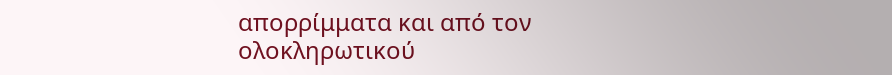απορρίμματα και από τον ολοκληρωτικού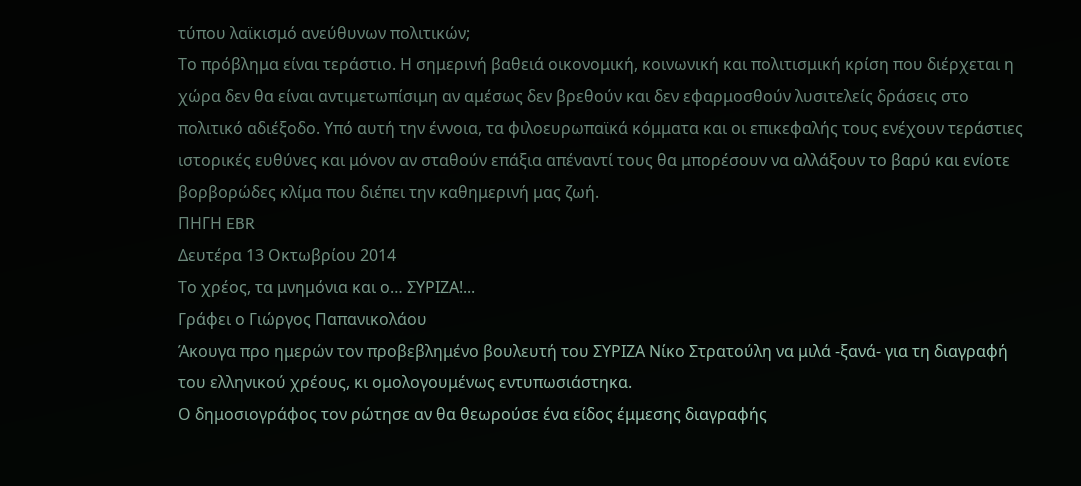τύπου λαϊκισμό ανεύθυνων πολιτικών;
Το πρόβλημα είναι τεράστιο. Η σημερινή βαθειά οικονομική, κοινωνική και πολιτισμική κρίση που διέρχεται η χώρα δεν θα είναι αντιμετωπίσιμη αν αμέσως δεν βρεθούν και δεν εφαρμοσθούν λυσιτελείς δράσεις στο πολιτικό αδιέξοδο. Υπό αυτή την έννοια, τα φιλοευρωπαϊκά κόμματα και οι επικεφαλής τους ενέχουν τεράστιες ιστορικές ευθύνες και μόνον αν σταθούν επάξια απέναντί τους θα μπορέσουν να αλλάξουν το βαρύ και ενίοτε βορβορώδες κλίμα που διέπει την καθημερινή μας ζωή.
ΠΗΓΗ EBR
Δευτέρα 13 Οκτωβρίου 2014
Το χρέος, τα μνημόνια και ο… ΣΥΡΙΖΑ!...
Γράφει ο Γιώργος Παπανικολάου
Άκουγα προ ημερών τον προβεβλημένο βουλευτή του ΣΥΡΙΖΑ Νίκο Στρατούλη να μιλά -ξανά- για τη διαγραφή του ελληνικού χρέους, κι ομολογουμένως εντυπωσιάστηκα.
Ο δημοσιογράφος τον ρώτησε αν θα θεωρούσε ένα είδος έμμεσης διαγραφής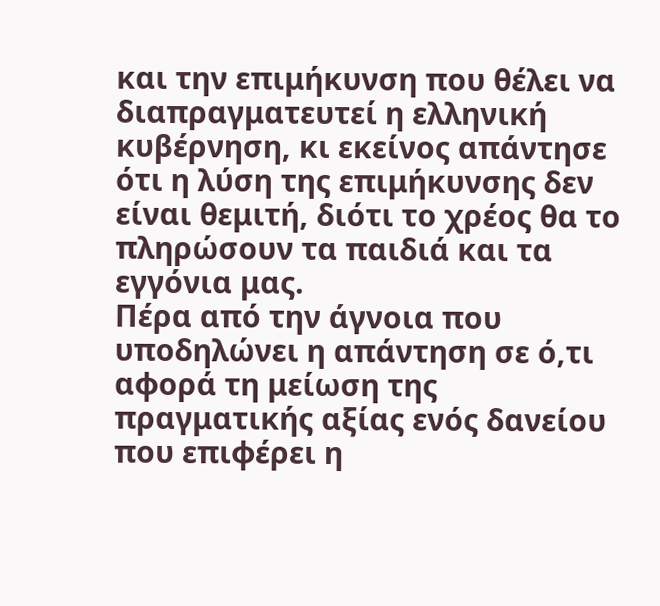και την επιμήκυνση που θέλει να διαπραγματευτεί η ελληνική κυβέρνηση, κι εκείνος απάντησε ότι η λύση της επιμήκυνσης δεν είναι θεμιτή, διότι το χρέος θα το πληρώσουν τα παιδιά και τα εγγόνια μας.
Πέρα από την άγνοια που υποδηλώνει η απάντηση σε ό,τι αφορά τη μείωση της πραγματικής αξίας ενός δανείου που επιφέρει η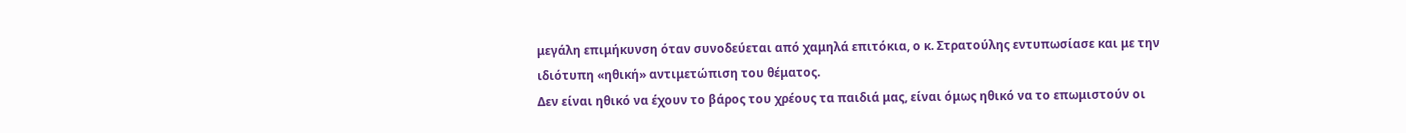μεγάλη επιμήκυνση όταν συνοδεύεται από χαμηλά επιτόκια, ο κ. Στρατούλης εντυπωσίασε και με την ιδιότυπη «ηθική» αντιμετώπιση του θέματος.
Δεν είναι ηθικό να έχουν το βάρος του χρέους τα παιδιά μας, είναι όμως ηθικό να το επωμιστούν οι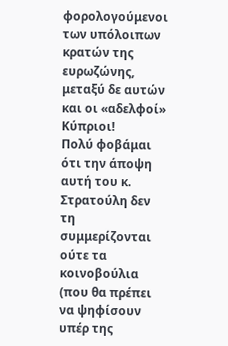φορολογούμενοι των υπόλοιπων κρατών της ευρωζώνης, μεταξύ δε αυτών και οι «αδελφοί» Κύπριοι!
Πολύ φοβάμαι ότι την άποψη αυτή του κ. Στρατούλη δεν τη συμμερίζονται ούτε τα κοινοβούλια (που θα πρέπει να ψηφίσουν υπέρ της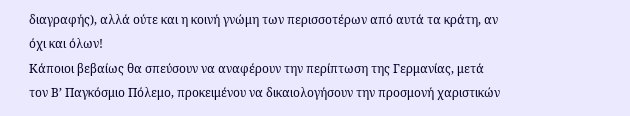διαγραφής), αλλά ούτε και η κοινή γνώμη των περισσοτέρων από αυτά τα κράτη, αν όχι και όλων!
Κάποιοι βεβαίως θα σπεύσουν να αναφέρουν την περίπτωση της Γερμανίας, μετά τον Β’ Παγκόσμιο Πόλεμο, προκειμένου να δικαιολογήσουν την προσμονή χαριστικών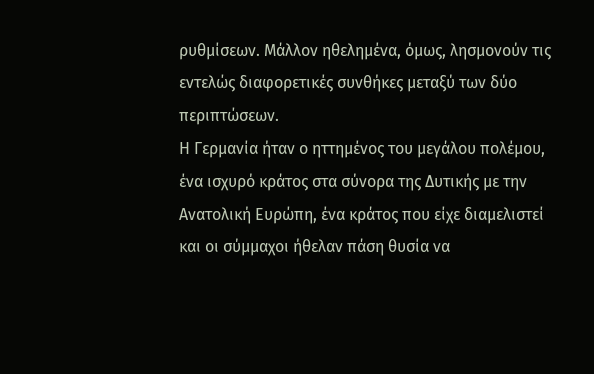ρυθμίσεων. Μάλλον ηθελημένα, όμως, λησμονούν τις εντελώς διαφορετικές συνθήκες μεταξύ των δύο περιπτώσεων.
Η Γερμανία ήταν ο ηττημένος του μεγάλου πολέμου, ένα ισχυρό κράτος στα σύνορα της Δυτικής με την Ανατολική Ευρώπη, ένα κράτος που είχε διαμελιστεί και οι σύμμαχοι ήθελαν πάση θυσία να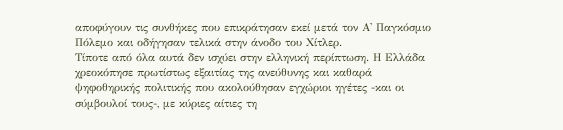αποφύγουν τις συνθήκες που επικράτησαν εκεί μετά τον Α' Παγκόσμιο Πόλεμο και οδήγησαν τελικά στην άνοδο του Χίτλερ.
Τίποτε από όλα αυτά δεν ισχύει στην ελληνική περίπτωση. Η Ελλάδα χρεοκόπησε πρωτίστως εξαιτίας της ανεύθυνης και καθαρά ψηφοθηρικής πολιτικής που ακολούθησαν εγχώριοι ηγέτες -και οι σύμβουλοί τους-, με κύριες αίτιες τη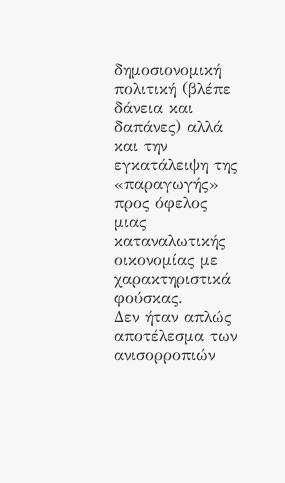δημοσιονομική πολιτική (βλέπε δάνεια και δαπάνες) αλλά και την εγκατάλειψη της «παραγωγής» προς όφελος μιας καταναλωτικής οικονομίας με χαρακτηριστικά φούσκας.
Δεν ήταν απλώς αποτέλεσμα των ανισορροπιών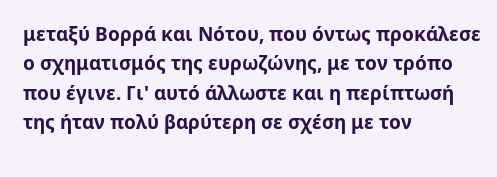μεταξύ Βορρά και Νότου, που όντως προκάλεσε ο σχηματισμός της ευρωζώνης, με τον τρόπο που έγινε. Γι' αυτό άλλωστε και η περίπτωσή της ήταν πολύ βαρύτερη σε σχέση με τον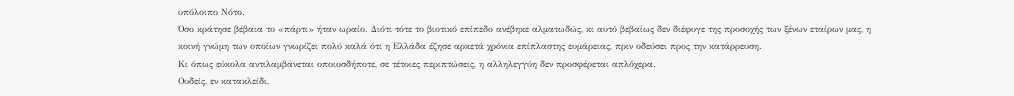υπόλοιπο Νότο.
Όσο κράτησε βέβαια το «πάρτι» ήταν ωραίο. Διότι τότε το βιοτικό επίπεδο ανέβηκε αλματωδώς, κι αυτό βεβαίως δεν διέφυγε της προσοχής των ξένων εταίρων μας, η κοινή γνώμη των οποίων γνωρίζει πολύ καλά ότι η Ελλάδα έζησε αρκετά χρόνια επίπλαστης ευμάρειας, πριν οδεύσει προς την κατάρρευση.
Κι όπως εύκολα αντιλαμβάνεται οποιοσδήποτε, σε τέτοιες περιπτώσεις, η αλληλεγγύη δεν προσφέρεται απλόχερα.
Ουδείς, εν κατακλείδι,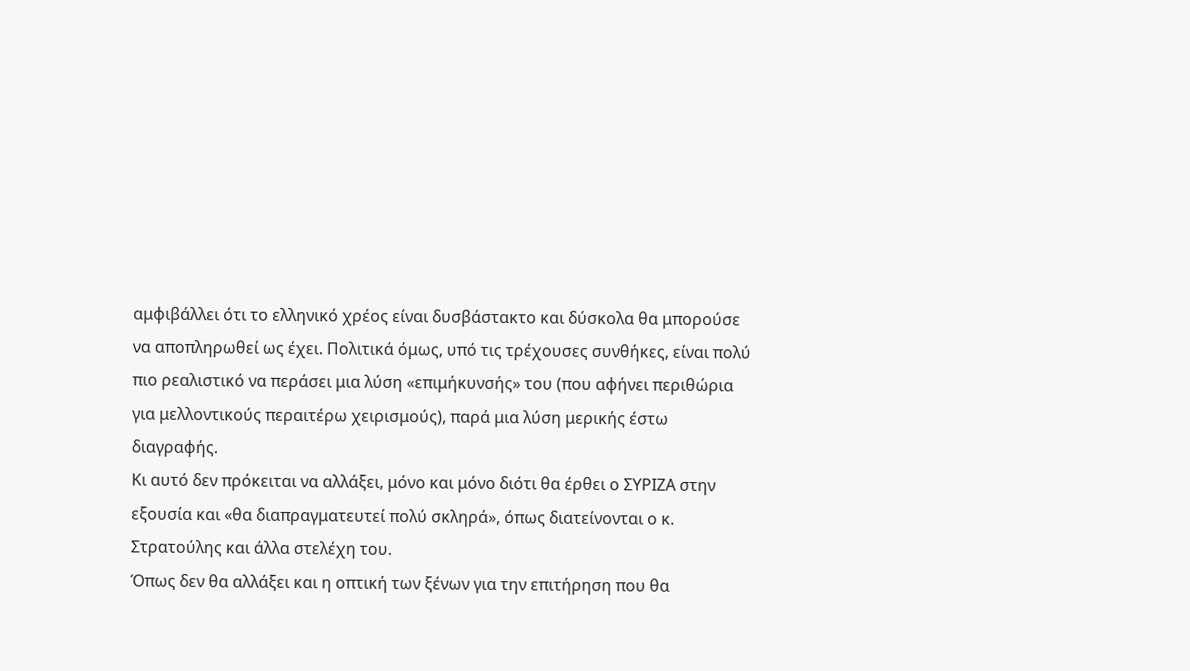αμφιβάλλει ότι το ελληνικό χρέος είναι δυσβάστακτο και δύσκολα θα μπορούσε να αποπληρωθεί ως έχει. Πολιτικά όμως, υπό τις τρέχουσες συνθήκες, είναι πολύ πιο ρεαλιστικό να περάσει μια λύση «επιμήκυνσής» του (που αφήνει περιθώρια για μελλοντικούς περαιτέρω χειρισμούς), παρά μια λύση μερικής έστω διαγραφής.
Κι αυτό δεν πρόκειται να αλλάξει, μόνο και μόνο διότι θα έρθει ο ΣΥΡΙΖΑ στην εξουσία και «θα διαπραγματευτεί πολύ σκληρά», όπως διατείνονται ο κ. Στρατούλης και άλλα στελέχη του.
Όπως δεν θα αλλάξει και η οπτική των ξένων για την επιτήρηση που θα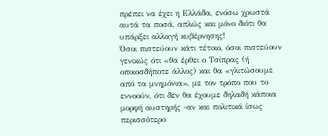πρέπει να έχει η Ελλάδα, ενόσω χρωστά αυτά τα ποσά, απλώς και μόνο διότι θα υπάρξει αλλαγή κυβέρνησης!
Όσοι πιστεύουν κάτι τέτοιο, όσοι πιστεύουν γενικώς ότι «θα έρθει ο Τσίπρας (ή οποιοσδήποτε άλλος) και θα «γλιτώσουμε από τα μνημόνια», με τον τρόπο που το εννοούν, ότι δεν θα έχουμε δηλαδή κάποια μορφή αυστηρής -αν και πολιτικά ίσως περισσότερο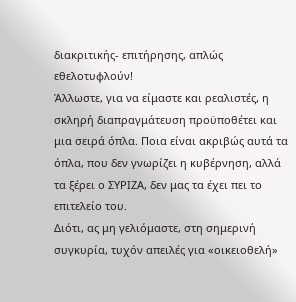διακριτικής- επιτήρησης, απλώς εθελοτυφλούν!
Άλλωστε, για να είμαστε και ρεαλιστές, η σκληρή διαπραγμάτευση προϋποθέτει και μια σειρά όπλα. Ποια είναι ακριβώς αυτά τα όπλα, που δεν γνωρίζει η κυβέρνηση, αλλά τα ξέρει ο ΣΥΡΙΖΑ, δεν μας τα έχει πει το επιτελείο του.
Διότι, ας μη γελιόμαστε, στη σημερινή συγκυρία, τυχόν απειλές για «οικειοθελή»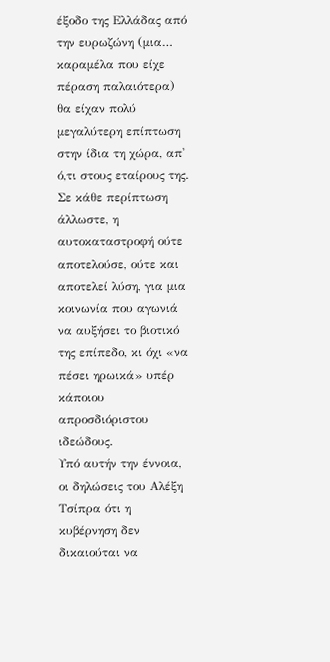έξοδο της Ελλάδας από την ευρωζώνη (μια… καραμέλα που είχε πέραση παλαιότερα) θα είχαν πολύ μεγαλύτερη επίπτωση στην ίδια τη χώρα, απ' ό,τι στους εταίρους της.
Σε κάθε περίπτωση άλλωστε, η αυτοκαταστροφή ούτε αποτελούσε, ούτε και αποτελεί λύση, για μια κοινωνία που αγωνιά να αυξήσει το βιοτικό της επίπεδο, κι όχι «να πέσει ηρωικά» υπέρ κάποιου απροσδιόριστου ιδεώδους.
Υπό αυτήν την έννοια, οι δηλώσεις του Αλέξη Τσίπρα ότι η κυβέρνηση δεν δικαιούται να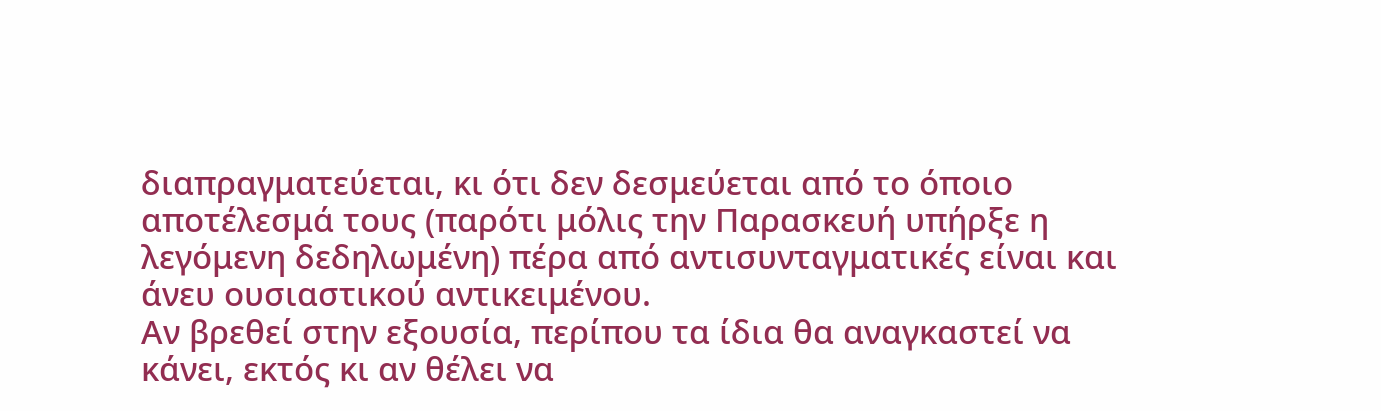διαπραγματεύεται, κι ότι δεν δεσμεύεται από το όποιο αποτέλεσμά τους (παρότι μόλις την Παρασκευή υπήρξε η λεγόμενη δεδηλωμένη) πέρα από αντισυνταγματικές είναι και άνευ ουσιαστικού αντικειμένου.
Αν βρεθεί στην εξουσία, περίπου τα ίδια θα αναγκαστεί να κάνει, εκτός κι αν θέλει να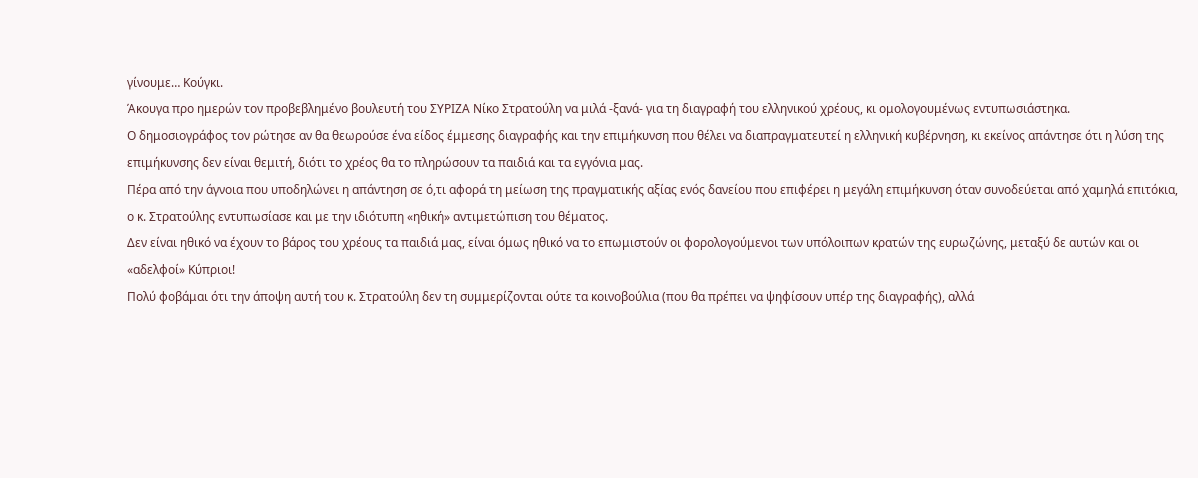γίνουμε… Κούγκι.
Άκουγα προ ημερών τον προβεβλημένο βουλευτή του ΣΥΡΙΖΑ Νίκο Στρατούλη να μιλά -ξανά- για τη διαγραφή του ελληνικού χρέους, κι ομολογουμένως εντυπωσιάστηκα.
Ο δημοσιογράφος τον ρώτησε αν θα θεωρούσε ένα είδος έμμεσης διαγραφής και την επιμήκυνση που θέλει να διαπραγματευτεί η ελληνική κυβέρνηση, κι εκείνος απάντησε ότι η λύση της επιμήκυνσης δεν είναι θεμιτή, διότι το χρέος θα το πληρώσουν τα παιδιά και τα εγγόνια μας.
Πέρα από την άγνοια που υποδηλώνει η απάντηση σε ό,τι αφορά τη μείωση της πραγματικής αξίας ενός δανείου που επιφέρει η μεγάλη επιμήκυνση όταν συνοδεύεται από χαμηλά επιτόκια, ο κ. Στρατούλης εντυπωσίασε και με την ιδιότυπη «ηθική» αντιμετώπιση του θέματος.
Δεν είναι ηθικό να έχουν το βάρος του χρέους τα παιδιά μας, είναι όμως ηθικό να το επωμιστούν οι φορολογούμενοι των υπόλοιπων κρατών της ευρωζώνης, μεταξύ δε αυτών και οι «αδελφοί» Κύπριοι!
Πολύ φοβάμαι ότι την άποψη αυτή του κ. Στρατούλη δεν τη συμμερίζονται ούτε τα κοινοβούλια (που θα πρέπει να ψηφίσουν υπέρ της διαγραφής), αλλά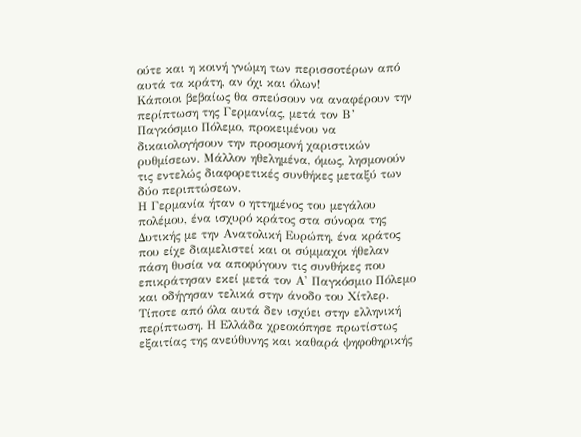ούτε και η κοινή γνώμη των περισσοτέρων από αυτά τα κράτη, αν όχι και όλων!
Κάποιοι βεβαίως θα σπεύσουν να αναφέρουν την περίπτωση της Γερμανίας, μετά τον Β’ Παγκόσμιο Πόλεμο, προκειμένου να δικαιολογήσουν την προσμονή χαριστικών ρυθμίσεων. Μάλλον ηθελημένα, όμως, λησμονούν τις εντελώς διαφορετικές συνθήκες μεταξύ των δύο περιπτώσεων.
Η Γερμανία ήταν ο ηττημένος του μεγάλου πολέμου, ένα ισχυρό κράτος στα σύνορα της Δυτικής με την Ανατολική Ευρώπη, ένα κράτος που είχε διαμελιστεί και οι σύμμαχοι ήθελαν πάση θυσία να αποφύγουν τις συνθήκες που επικράτησαν εκεί μετά τον Α' Παγκόσμιο Πόλεμο και οδήγησαν τελικά στην άνοδο του Χίτλερ.
Τίποτε από όλα αυτά δεν ισχύει στην ελληνική περίπτωση. Η Ελλάδα χρεοκόπησε πρωτίστως εξαιτίας της ανεύθυνης και καθαρά ψηφοθηρικής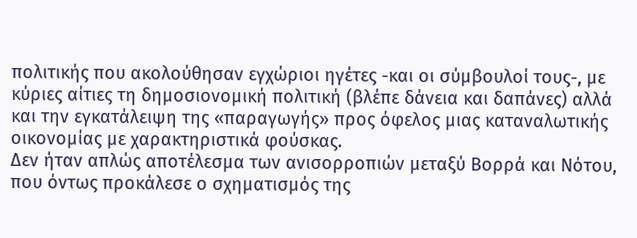πολιτικής που ακολούθησαν εγχώριοι ηγέτες -και οι σύμβουλοί τους-, με κύριες αίτιες τη δημοσιονομική πολιτική (βλέπε δάνεια και δαπάνες) αλλά και την εγκατάλειψη της «παραγωγής» προς όφελος μιας καταναλωτικής οικονομίας με χαρακτηριστικά φούσκας.
Δεν ήταν απλώς αποτέλεσμα των ανισορροπιών μεταξύ Βορρά και Νότου, που όντως προκάλεσε ο σχηματισμός της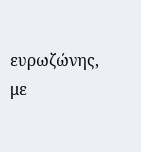ευρωζώνης, με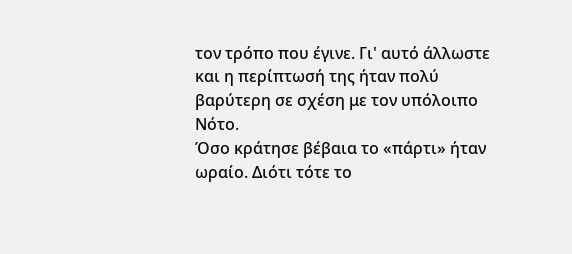τον τρόπο που έγινε. Γι' αυτό άλλωστε και η περίπτωσή της ήταν πολύ βαρύτερη σε σχέση με τον υπόλοιπο Νότο.
Όσο κράτησε βέβαια το «πάρτι» ήταν ωραίο. Διότι τότε το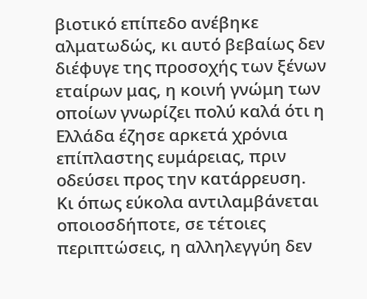βιοτικό επίπεδο ανέβηκε αλματωδώς, κι αυτό βεβαίως δεν διέφυγε της προσοχής των ξένων εταίρων μας, η κοινή γνώμη των οποίων γνωρίζει πολύ καλά ότι η Ελλάδα έζησε αρκετά χρόνια επίπλαστης ευμάρειας, πριν οδεύσει προς την κατάρρευση.
Κι όπως εύκολα αντιλαμβάνεται οποιοσδήποτε, σε τέτοιες περιπτώσεις, η αλληλεγγύη δεν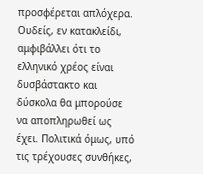προσφέρεται απλόχερα.
Ουδείς, εν κατακλείδι, αμφιβάλλει ότι το ελληνικό χρέος είναι δυσβάστακτο και δύσκολα θα μπορούσε να αποπληρωθεί ως έχει. Πολιτικά όμως, υπό τις τρέχουσες συνθήκες,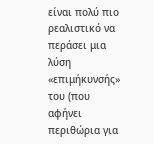είναι πολύ πιο ρεαλιστικό να περάσει μια λύση «επιμήκυνσής» του (που αφήνει περιθώρια για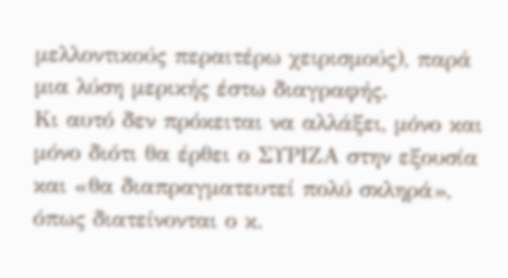μελλοντικούς περαιτέρω χειρισμούς), παρά μια λύση μερικής έστω διαγραφής.
Κι αυτό δεν πρόκειται να αλλάξει, μόνο και μόνο διότι θα έρθει ο ΣΥΡΙΖΑ στην εξουσία και «θα διαπραγματευτεί πολύ σκληρά», όπως διατείνονται ο κ.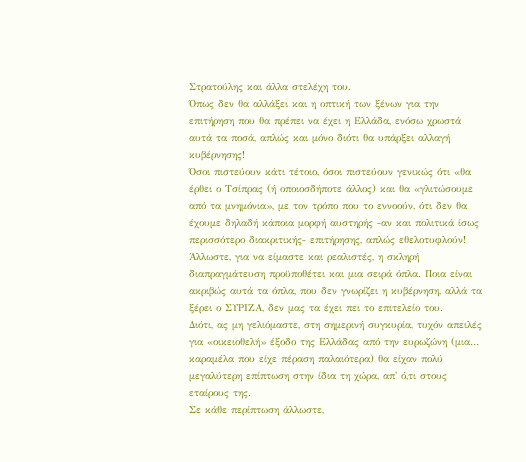Στρατούλης και άλλα στελέχη του.
Όπως δεν θα αλλάξει και η οπτική των ξένων για την επιτήρηση που θα πρέπει να έχει η Ελλάδα, ενόσω χρωστά αυτά τα ποσά, απλώς και μόνο διότι θα υπάρξει αλλαγή κυβέρνησης!
Όσοι πιστεύουν κάτι τέτοιο, όσοι πιστεύουν γενικώς ότι «θα έρθει ο Τσίπρας (ή οποιοσδήποτε άλλος) και θα «γλιτώσουμε από τα μνημόνια», με τον τρόπο που το εννοούν, ότι δεν θα έχουμε δηλαδή κάποια μορφή αυστηρής -αν και πολιτικά ίσως περισσότερο διακριτικής- επιτήρησης, απλώς εθελοτυφλούν!
Άλλωστε, για να είμαστε και ρεαλιστές, η σκληρή διαπραγμάτευση προϋποθέτει και μια σειρά όπλα. Ποια είναι ακριβώς αυτά τα όπλα, που δεν γνωρίζει η κυβέρνηση, αλλά τα ξέρει ο ΣΥΡΙΖΑ, δεν μας τα έχει πει το επιτελείο του.
Διότι, ας μη γελιόμαστε, στη σημερινή συγκυρία, τυχόν απειλές για «οικειοθελή» έξοδο της Ελλάδας από την ευρωζώνη (μια… καραμέλα που είχε πέραση παλαιότερα) θα είχαν πολύ μεγαλύτερη επίπτωση στην ίδια τη χώρα, απ' ό,τι στους εταίρους της.
Σε κάθε περίπτωση άλλωστε,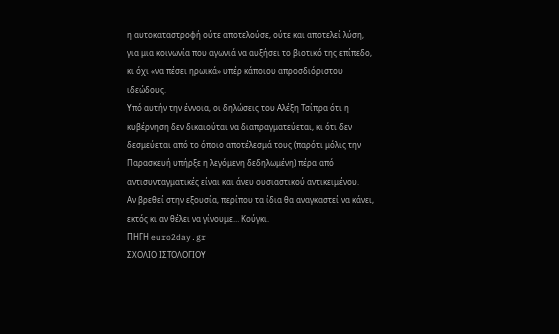η αυτοκαταστροφή ούτε αποτελούσε, ούτε και αποτελεί λύση, για μια κοινωνία που αγωνιά να αυξήσει το βιοτικό της επίπεδο, κι όχι «να πέσει ηρωικά» υπέρ κάποιου απροσδιόριστου ιδεώδους.
Υπό αυτήν την έννοια, οι δηλώσεις του Αλέξη Τσίπρα ότι η κυβέρνηση δεν δικαιούται να διαπραγματεύεται, κι ότι δεν δεσμεύεται από το όποιο αποτέλεσμά τους (παρότι μόλις την Παρασκευή υπήρξε η λεγόμενη δεδηλωμένη) πέρα από αντισυνταγματικές είναι και άνευ ουσιαστικού αντικειμένου.
Αν βρεθεί στην εξουσία, περίπου τα ίδια θα αναγκαστεί να κάνει, εκτός κι αν θέλει να γίνουμε… Κούγκι.
ΠΗΓΗ euro2day.gr
ΣΧΟΛΙΟ ΙΣΤΟΛΟΓΙΟΥ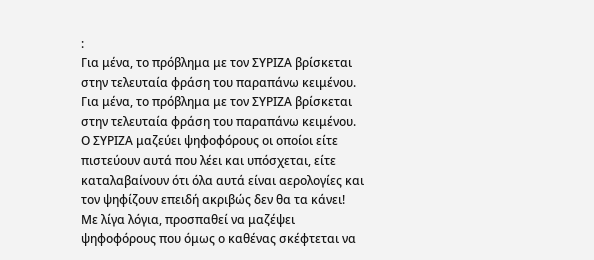:
Για μένα, το πρόβλημα με τον ΣΥΡΙΖΑ βρίσκεται στην τελευταία φράση του παραπάνω κειμένου.
Για μένα, το πρόβλημα με τον ΣΥΡΙΖΑ βρίσκεται στην τελευταία φράση του παραπάνω κειμένου.
Ο ΣΥΡΙΖΑ μαζεύει ψηφοφόρους οι οποίοι είτε πιστεύουν αυτά που λέει και υπόσχεται, είτε καταλαβαίνουν ότι όλα αυτά είναι αερολογίες και τον ψηφίζουν επειδή ακριβώς δεν θα τα κάνει!
Με λίγα λόγια, προσπαθεί να μαζέψει ψηφοφόρους που όμως ο καθένας σκέφτεται να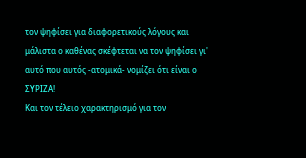τον ψηφίσει για διαφορετικούς λόγους και μάλιστα ο καθένας σκέφτεται να τον ψηφίσει γι' αυτό που αυτός -ατομικά- νομίζει ότι είναι ο ΣΥΡΙΖΑ!
Και τον τέλειο χαρακτηρισμό για τον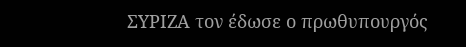ΣΥΡΙΖΑ τον έδωσε ο πρωθυπουργός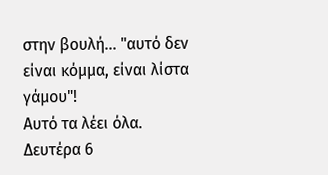στην βουλή... "αυτό δεν είναι κόμμα, είναι λίστα γάμου"!
Αυτό τα λέει όλα.
Δευτέρα 6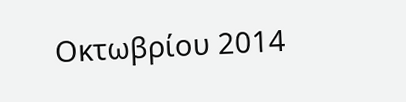Οκτωβρίου 2014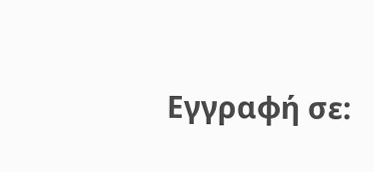Εγγραφή σε: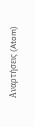Αναρτήσεις (Atom)